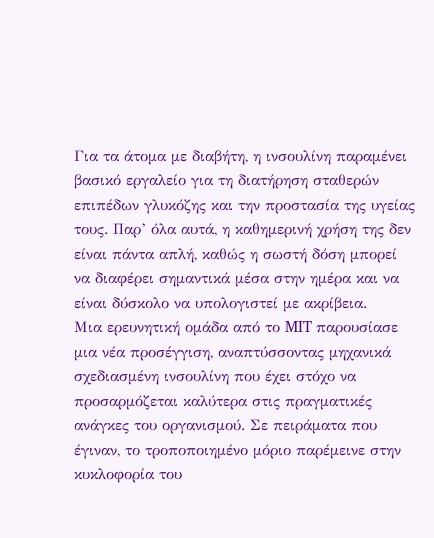Για τα άτομα με διαβήτη, η ινσουλίνη παραμένει βασικό εργαλείο για τη διατήρηση σταθερών επιπέδων γλυκόζης και την προστασία της υγείας τους. Παρ’ όλα αυτά, η καθημερινή χρήση της δεν είναι πάντα απλή, καθώς η σωστή δόση μπορεί να διαφέρει σημαντικά μέσα στην ημέρα και να είναι δύσκολο να υπολογιστεί με ακρίβεια.
Μια ερευνητική ομάδα από το MIT παρουσίασε μια νέα προσέγγιση, αναπτύσσοντας μηχανικά σχεδιασμένη ινσουλίνη που έχει στόχο να προσαρμόζεται καλύτερα στις πραγματικές ανάγκες του οργανισμού. Σε πειράματα που έγιναν, το τροποποιημένο μόριο παρέμεινε στην κυκλοφορία του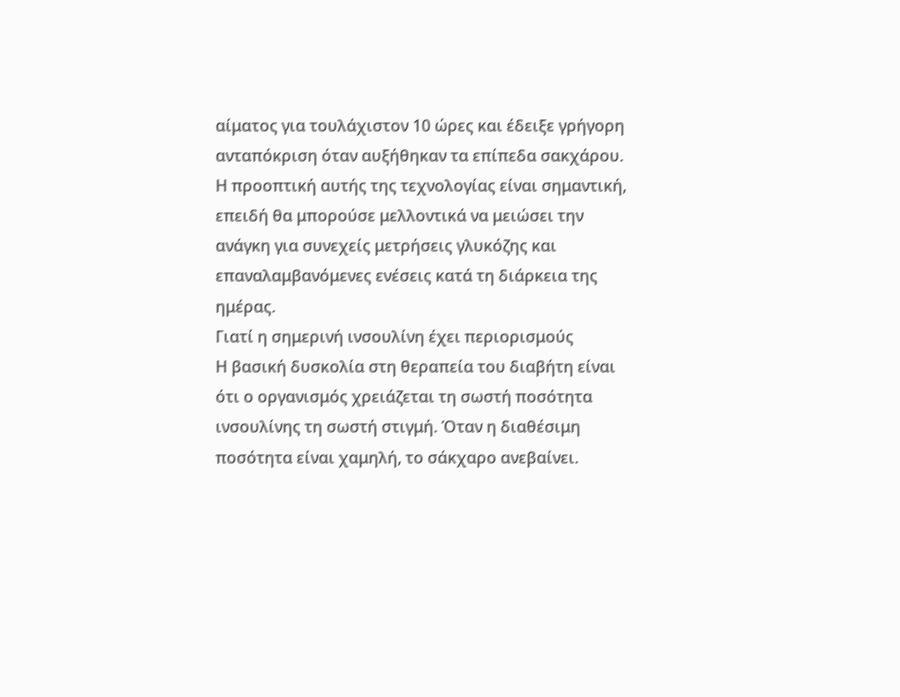αίματος για τουλάχιστον 10 ώρες και έδειξε γρήγορη ανταπόκριση όταν αυξήθηκαν τα επίπεδα σακχάρου.
Η προοπτική αυτής της τεχνολογίας είναι σημαντική, επειδή θα μπορούσε μελλοντικά να μειώσει την ανάγκη για συνεχείς μετρήσεις γλυκόζης και επαναλαμβανόμενες ενέσεις κατά τη διάρκεια της ημέρας.
Γιατί η σημερινή ινσουλίνη έχει περιορισμούς
Η βασική δυσκολία στη θεραπεία του διαβήτη είναι ότι ο οργανισμός χρειάζεται τη σωστή ποσότητα ινσουλίνης τη σωστή στιγμή. Όταν η διαθέσιμη ποσότητα είναι χαμηλή, το σάκχαρο ανεβαίνει.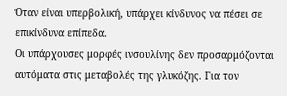Όταν είναι υπερβολική, υπάρχει κίνδυνος να πέσει σε επικίνδυνα επίπεδα.
Οι υπάρχουσες μορφές ινσουλίνης δεν προσαρμόζονται αυτόματα στις μεταβολές της γλυκόζης. Για τον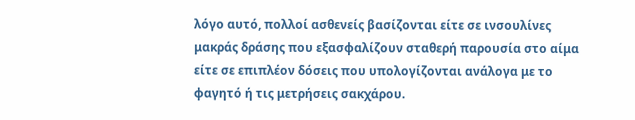λόγο αυτό, πολλοί ασθενείς βασίζονται είτε σε ινσουλίνες μακράς δράσης που εξασφαλίζουν σταθερή παρουσία στο αίμα είτε σε επιπλέον δόσεις που υπολογίζονται ανάλογα με το φαγητό ή τις μετρήσεις σακχάρου.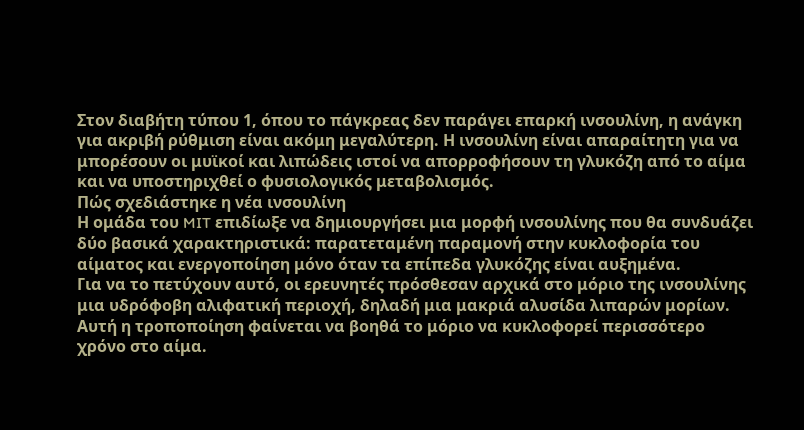Στον διαβήτη τύπου 1, όπου το πάγκρεας δεν παράγει επαρκή ινσουλίνη, η ανάγκη για ακριβή ρύθμιση είναι ακόμη μεγαλύτερη. Η ινσουλίνη είναι απαραίτητη για να μπορέσουν οι μυϊκοί και λιπώδεις ιστοί να απορροφήσουν τη γλυκόζη από το αίμα και να υποστηριχθεί ο φυσιολογικός μεταβολισμός.
Πώς σχεδιάστηκε η νέα ινσουλίνη
Η ομάδα του MIT επιδίωξε να δημιουργήσει μια μορφή ινσουλίνης που θα συνδυάζει δύο βασικά χαρακτηριστικά: παρατεταμένη παραμονή στην κυκλοφορία του αίματος και ενεργοποίηση μόνο όταν τα επίπεδα γλυκόζης είναι αυξημένα.
Για να το πετύχουν αυτό, οι ερευνητές πρόσθεσαν αρχικά στο μόριο της ινσουλίνης μια υδρόφοβη αλιφατική περιοχή, δηλαδή μια μακριά αλυσίδα λιπαρών μορίων. Αυτή η τροποποίηση φαίνεται να βοηθά το μόριο να κυκλοφορεί περισσότερο χρόνο στο αίμα.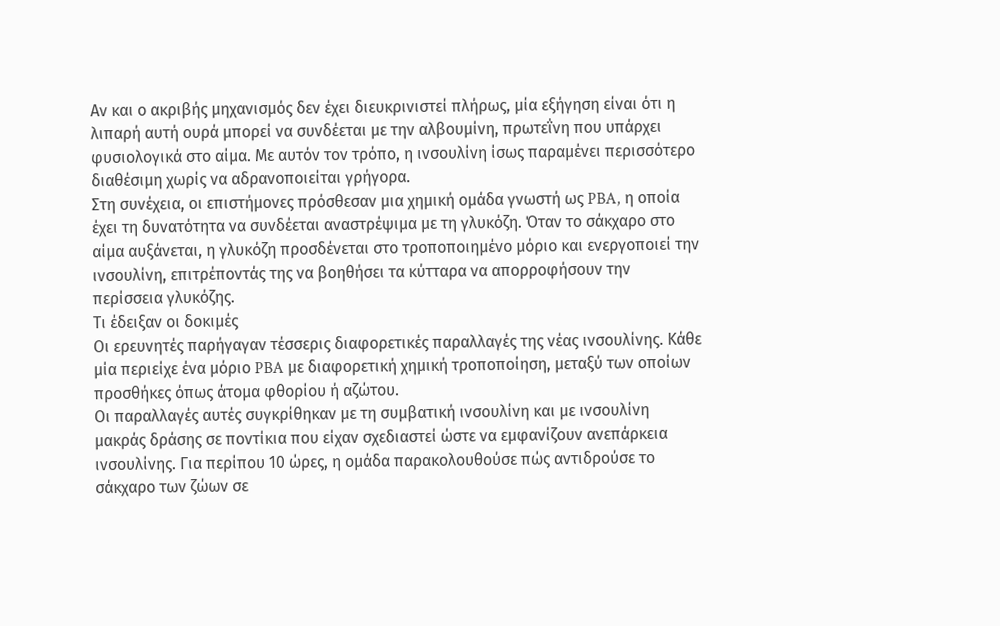Αν και ο ακριβής μηχανισμός δεν έχει διευκρινιστεί πλήρως, μία εξήγηση είναι ότι η λιπαρή αυτή ουρά μπορεί να συνδέεται με την αλβουμίνη, πρωτεΐνη που υπάρχει φυσιολογικά στο αίμα. Με αυτόν τον τρόπο, η ινσουλίνη ίσως παραμένει περισσότερο διαθέσιμη χωρίς να αδρανοποιείται γρήγορα.
Στη συνέχεια, οι επιστήμονες πρόσθεσαν μια χημική ομάδα γνωστή ως PBA, η οποία έχει τη δυνατότητα να συνδέεται αναστρέψιμα με τη γλυκόζη. Όταν το σάκχαρο στο αίμα αυξάνεται, η γλυκόζη προσδένεται στο τροποποιημένο μόριο και ενεργοποιεί την ινσουλίνη, επιτρέποντάς της να βοηθήσει τα κύτταρα να απορροφήσουν την περίσσεια γλυκόζης.
Τι έδειξαν οι δοκιμές
Οι ερευνητές παρήγαγαν τέσσερις διαφορετικές παραλλαγές της νέας ινσουλίνης. Κάθε μία περιείχε ένα μόριο PBA με διαφορετική χημική τροποποίηση, μεταξύ των οποίων προσθήκες όπως άτομα φθορίου ή αζώτου.
Οι παραλλαγές αυτές συγκρίθηκαν με τη συμβατική ινσουλίνη και με ινσουλίνη μακράς δράσης σε ποντίκια που είχαν σχεδιαστεί ώστε να εμφανίζουν ανεπάρκεια ινσουλίνης. Για περίπου 10 ώρες, η ομάδα παρακολουθούσε πώς αντιδρούσε το σάκχαρο των ζώων σε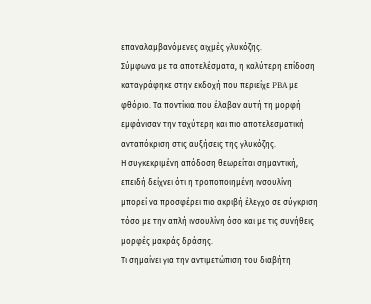επαναλαμβανόμενες αιχμές γλυκόζης.
Σύμφωνα με τα αποτελέσματα, η καλύτερη επίδοση καταγράφηκε στην εκδοχή που περιείχε PBA με φθόριο. Τα ποντίκια που έλαβαν αυτή τη μορφή εμφάνισαν την ταχύτερη και πιο αποτελεσματική ανταπόκριση στις αυξήσεις της γλυκόζης.
Η συγκεκριμένη απόδοση θεωρείται σημαντική, επειδή δείχνει ότι η τροποποιημένη ινσουλίνη μπορεί να προσφέρει πιο ακριβή έλεγχο σε σύγκριση τόσο με την απλή ινσουλίνη όσο και με τις συνήθεις μορφές μακράς δράσης.
Τι σημαίνει για την αντιμετώπιση του διαβήτη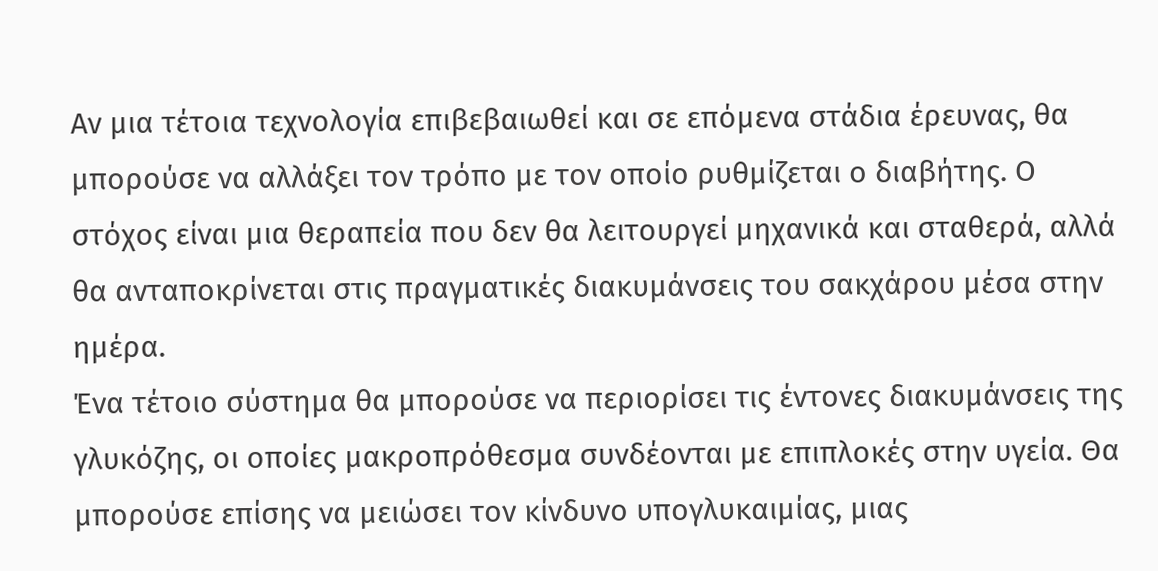Αν μια τέτοια τεχνολογία επιβεβαιωθεί και σε επόμενα στάδια έρευνας, θα μπορούσε να αλλάξει τον τρόπο με τον οποίο ρυθμίζεται ο διαβήτης. Ο στόχος είναι μια θεραπεία που δεν θα λειτουργεί μηχανικά και σταθερά, αλλά θα ανταποκρίνεται στις πραγματικές διακυμάνσεις του σακχάρου μέσα στην ημέρα.
Ένα τέτοιο σύστημα θα μπορούσε να περιορίσει τις έντονες διακυμάνσεις της γλυκόζης, οι οποίες μακροπρόθεσμα συνδέονται με επιπλοκές στην υγεία. Θα μπορούσε επίσης να μειώσει τον κίνδυνο υπογλυκαιμίας, μιας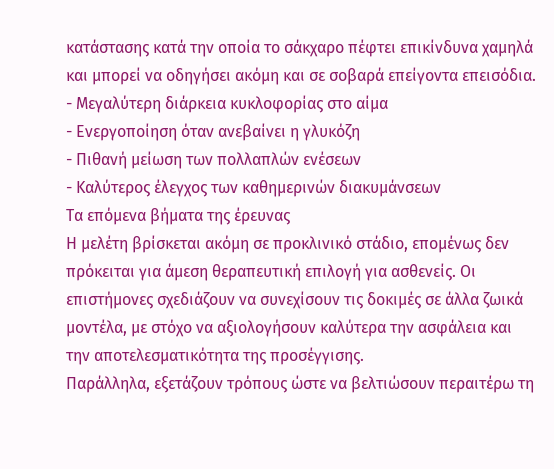κατάστασης κατά την οποία το σάκχαρο πέφτει επικίνδυνα χαμηλά και μπορεί να οδηγήσει ακόμη και σε σοβαρά επείγοντα επεισόδια.
- Μεγαλύτερη διάρκεια κυκλοφορίας στο αίμα
- Ενεργοποίηση όταν ανεβαίνει η γλυκόζη
- Πιθανή μείωση των πολλαπλών ενέσεων
- Καλύτερος έλεγχος των καθημερινών διακυμάνσεων
Τα επόμενα βήματα της έρευνας
Η μελέτη βρίσκεται ακόμη σε προκλινικό στάδιο, επομένως δεν πρόκειται για άμεση θεραπευτική επιλογή για ασθενείς. Οι επιστήμονες σχεδιάζουν να συνεχίσουν τις δοκιμές σε άλλα ζωικά μοντέλα, με στόχο να αξιολογήσουν καλύτερα την ασφάλεια και την αποτελεσματικότητα της προσέγγισης.
Παράλληλα, εξετάζουν τρόπους ώστε να βελτιώσουν περαιτέρω τη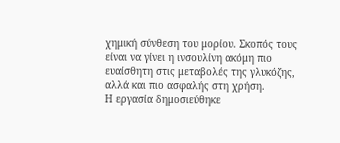χημική σύνθεση του μορίου. Σκοπός τους είναι να γίνει η ινσουλίνη ακόμη πιο ευαίσθητη στις μεταβολές της γλυκόζης, αλλά και πιο ασφαλής στη χρήση.
Η εργασία δημοσιεύθηκε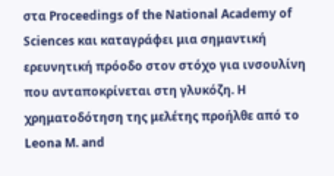στα Proceedings of the National Academy of Sciences και καταγράφει μια σημαντική ερευνητική πρόοδο στον στόχο για ινσουλίνη που ανταποκρίνεται στη γλυκόζη. Η χρηματοδότηση της μελέτης προήλθε από το Leona M. and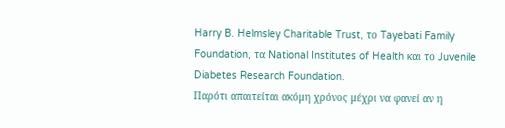Harry B. Helmsley Charitable Trust, το Tayebati Family Foundation, τα National Institutes of Health και το Juvenile Diabetes Research Foundation.
Παρότι απαιτείται ακόμη χρόνος μέχρι να φανεί αν η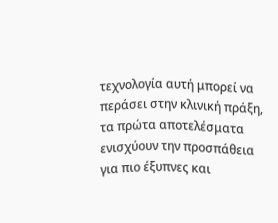τεχνολογία αυτή μπορεί να περάσει στην κλινική πράξη, τα πρώτα αποτελέσματα ενισχύουν την προσπάθεια για πιο έξυπνες και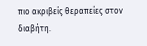πιο ακριβείς θεραπείες στον διαβήτη.